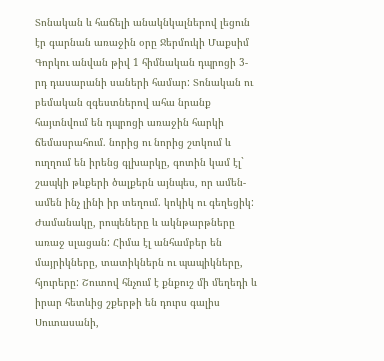Տոնական և հաճելի անակնկալներով լեցուն էր գարնան առաջին օրը Ջերմուկի Մաքսիմ Գորկու անվան թիվ 1 հիմնական դպրոցի 3-րդ դասարանի սաների համար: Տոնական ու բեմական զգեստներով ահա նրանք հայտնվում են դպրոցի առաջին հարկի ճեմասրահում. նորից ու նորից շտկում և ուղղում են իրենց գլխարկը, գոտին կամ էլ` շապկի թևքերի ծալքերն այնպես, որ ամեն-ամեն ինչ լինի իր տեղում. կոկիկ ու գեղեցիկ:
Ժամանակը, րոպեները և ակնթարթները առաջ սլացան: Հիմա էլ անհամբեր են մայրիկները, տատիկներն ու պապիկները, հյուրերը: Շուտով հնչում է քնքուշ մի մեղեդի և իրար հետևից շքերթի են դուրս գալիս Սուտասանի,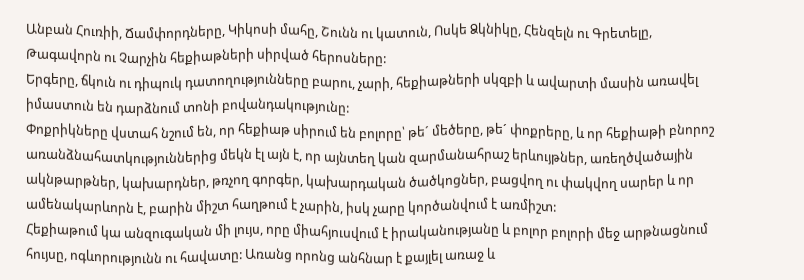Անբան Հուռիի, Ճամփորդները, Կիկոսի մահը, Շունն ու կատուն, Ոսկե Ձկնիկը, Հենզելն ու Գրետելը, Թագավորն ու Չարչին հեքիաթների սիրված հերոսները:
Երգերը, ճկուն ու դիպուկ դատողությունները բարու, չարի, հեքիաթների սկզբի և ավարտի մասին առավել իմաստուն են դարձնում տոնի բովանդակությունը:
Փոքրիկները վստահ նշում են, որ հեքիաթ սիրում են բոլորը՝ թե´ մեծերը, թե´ փոքրերը, և որ հեքիաթի բնորոշ առանձնահատկություններից մեկն էլ այն է, որ այնտեղ կան զարմանահրաշ երևույթներ, առեղծվածային ակնթարթներ, կախարդներ, թռչող գորգեր, կախարդական ծածկոցներ, բացվող ու փակվող սարեր և որ ամենակարևորն է, բարին միշտ հաղթում է չարին, իսկ չարը կործանվում է առմիշտ:
Հեքիաթում կա անզուգական մի լույս, որը միահյուսվում է իրականությանը և բոլոր բոլորի մեջ արթնացնում հույսը, ոգևորությունն ու հավատը: Առանց որոնց անհնար է քայլել առաջ և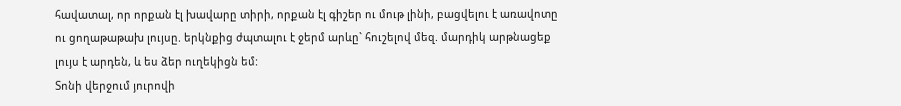հավատալ, որ որքան էլ խավարը տիրի, որքան էլ գիշեր ու մութ լինի, բացվելու է առավոտը ու ցողաթաթախ լույսը. երկնքից ժպտալու է ջերմ արևը` հուշելով մեզ. մարդիկ արթնացեք լույս է արդեն, և ես ձեր ուղեկիցն եմ:
Տոնի վերջում յուրովի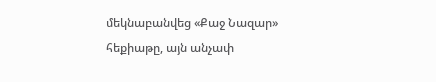մեկնաբանվեց «Քաջ Նազար» հեքիաթը, այն անչափ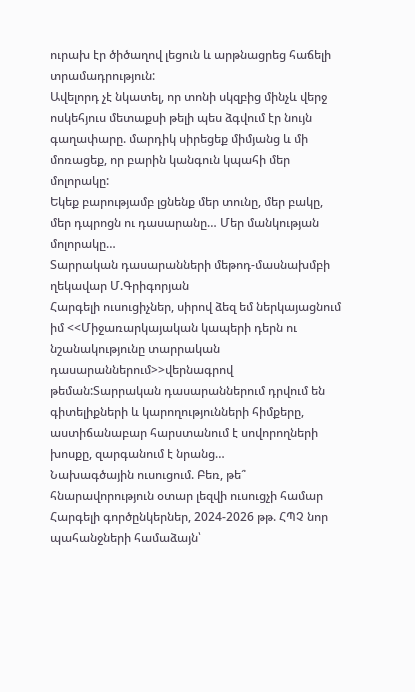ուրախ էր ծիծաղով լեցուն և արթնացրեց հաճելի տրամադրություն:
Ավելորդ չէ նկատել, որ տոնի սկզբից մինչև վերջ ոսկեհյուս մետաքսի թելի պես ձգվում էր նույն գաղափարը. մարդիկ սիրեցեք միմյանց և մի մոռացեք, որ բարին կանգուն կպահի մեր մոլորակը:
Եկեք բարությամբ լցնենք մեր տունը, մեր բակը, մեր դպրոցն ու դասարանը… Մեր մանկության մոլորակը…
Տարրական դասարանների մեթոդ-մասնախմբի ղեկավար Մ.Գրիգորյան
Հարգելի ուսուցիչներ, սիրով ձեզ եմ ներկայացնում իմ <<Միջառարկայական կապերի դերն ու նշանակությունը տարրական դասարաններում>>վերնագրով թեման:Տարրական դասարաններում դրվում են գիտելիքների և կարողությունների հիմքերը, աստիճանաբար հարստանում է սովորողների խոսքը, զարգանում է նրանց…
Նախագծային ուսուցում. Բեռ, թե՞ հնարավորություն օտար լեզվի ուսուցչի համար Հարգելի գործընկերներ, 2024-2026 թթ. ՀՊՉ նոր պահանջների համաձայն՝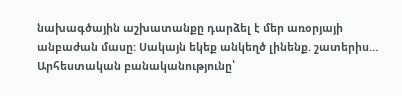նախագծային աշխատանքը դարձել է մեր առօրյայի անբաժան մասը: Սակայն եկեք անկեղծ լինենք. շատերիս…
Արհեստական բանականությունը՝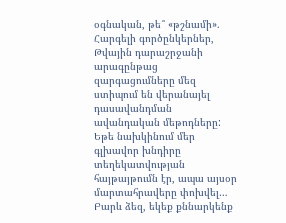օգնական, թե՞ «թշնամի». Հարգելի գործընկերներ, Թվային դարաշրջանի արագընթաց զարգացումները մեզ ստիպում են վերանայել դասավանդման ավանդական մեթոդները: Եթե նախկինում մեր գլխավոր խնդիրը տեղեկատվության հայթայթումն էր, ապա այսօր մարտահրավերը փոխվել…
Բարև ձեզ, եկեք քննարկենք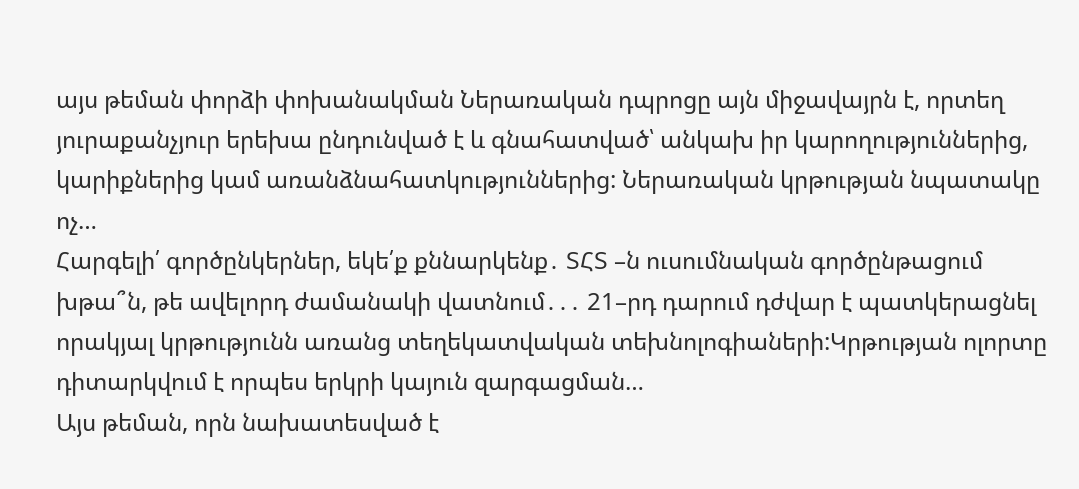այս թեման փորձի փոխանակման Ներառական դպրոցը այն միջավայրն է, որտեղ յուրաքանչյուր երեխա ընդունված է և գնահատված՝ անկախ իր կարողություններից, կարիքներից կամ առանձնահատկություններից: Ներառական կրթության նպատակը ոչ…
Հարգելի՛ գործընկերներ, եկե՛ք քննարկենք․ ՏՀՏ –ն ուսումնական գործընթացում խթա՞ն, թե ավելորդ ժամանակի վատնում․․․ 21–րդ դարում դժվար է պատկերացնել որակյալ կրթությունն առանց տեղեկատվական տեխնոլոգիաների:Կրթության ոլորտը դիտարկվում է որպես երկրի կայուն զարգացման…
Այս թեման, որն նախատեսված է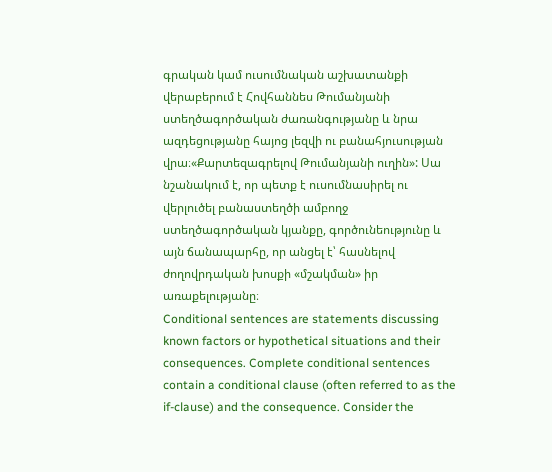գրական կամ ուսումնական աշխատանքի վերաբերում է Հովհաննես Թումանյանի ստեղծագործական ժառանգությանը և նրա ազդեցությանը հայոց լեզվի ու բանահյուսության վրա։«Քարտեզագրելով Թումանյանի ուղին»: Սա նշանակում է, որ պետք է ուսումնասիրել ու վերլուծել բանաստեղծի ամբողջ ստեղծագործական կյանքը, գործունեությունը և այն ճանապարհը, որ անցել է՝ հասնելով ժողովրդական խոսքի «մշակման» իր առաքելությանը։
Conditional sentences are statements discussing known factors or hypothetical situations and their consequences. Complete conditional sentences contain a conditional clause (often referred to as the if-clause) and the consequence. Consider the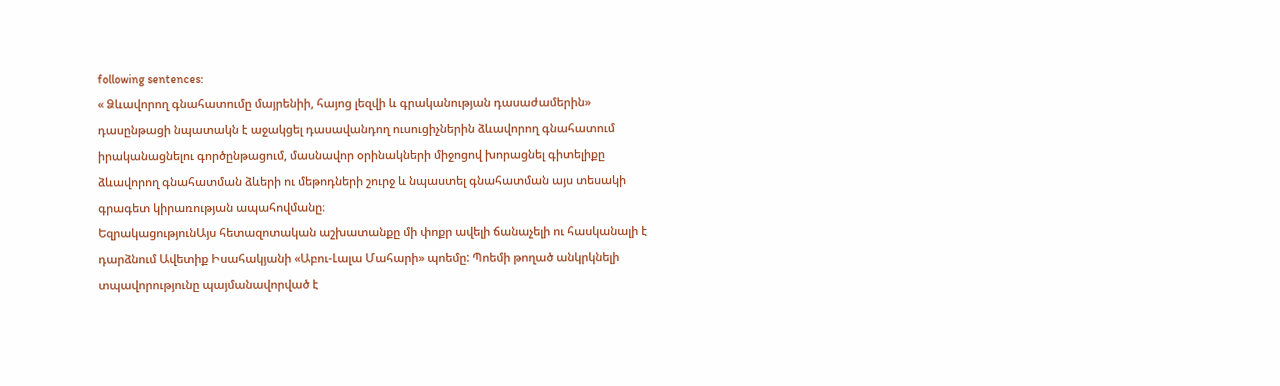following sentences:
« Ձևավորող գնահատումը մայրենիի, հայոց լեզվի և գրականության դասաժամերին» դասընթացի նպատակն է աջակցել դասավանդող ուսուցիչներին ձևավորող գնահատում իրականացնելու գործընթացում, մասնավոր օրինակների միջոցով խորացնել գիտելիքը ձևավորող գնահատման ձևերի ու մեթոդների շուրջ և նպաստել գնահատման այս տեսակի գրագետ կիրառության ապահովմանը։
ԵզրակացությունԱյս հետազոտական աշխատանքը մի փոքր ավելի ճանաչելի ու հասկանալի է դարձնում Ավետիք Իսահակյանի «Աբու-Լալա Մահարի» պոեմը: Պոեմի թողած անկրկնելի տպավորությունը պայմանավորված է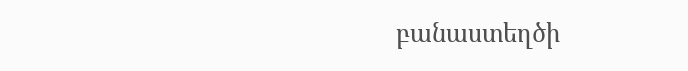բանաստեղծի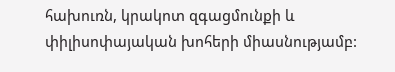հախուռն, կրակոտ զգացմունքի և փիլիսոփայական խոհերի միասնությամբ: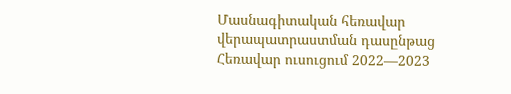Մասնագիտական հեռավար վերապատրաստման դասընթաց
Հեռավար ուսուցում 2022—2023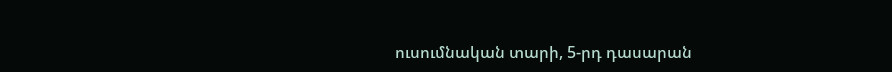ուսումնական տարի, 5-րդ դասարան